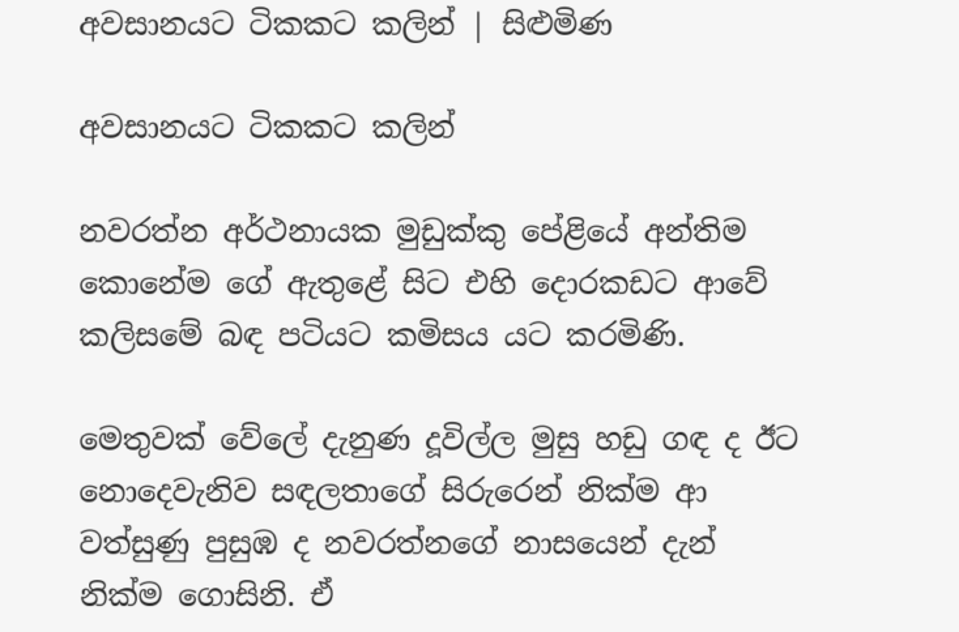අවසානයට ටිකකට කලින් | සිළුමිණ

අවසානයට ටිකකට කලින්

නවරත්න අර්ථනායක මුඩුක්කු පේළියේ අන්තිම කොනේම ගේ ඇතුළේ සිට එහි දොරකඩට ආවේ කලිසමේ බඳ පටියට කමිසය යට කරමිණි.

මෙතුවක් වේලේ දැනුණ දූවිල්ල මුසු හඩු ගඳ ද ඊට නොදෙවැනිව සඳලතාගේ සිරුරෙන් නික්ම ආ වත්සුණු පුසුඹ ද නවරත්නගේ නාසයෙන් දැන් නික්ම ගොසිනි. ඒ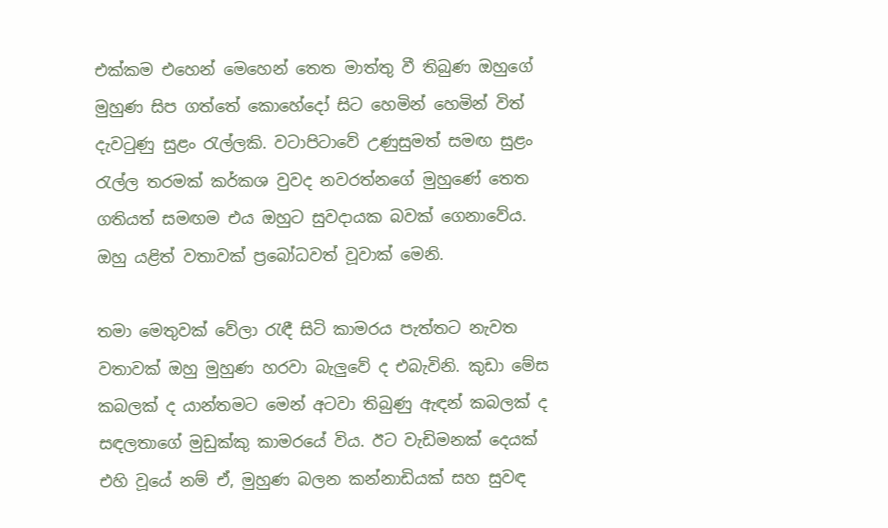එක්කම එහෙන් මෙහෙන් තෙත මාත්තු වී තිබුණ ඔහුගේ මුහුණ සිප ගත්තේ කොහේදෝ සිට හෙමින් හෙමින් විත් දැවටුණු සුළං රැල්ලකි. වටාපිටාවේ උණුසුමත් සමඟ සුළං රැල්ල තරමක් කර්කශ වුවද නවරත්නගේ මුහුණේ තෙත ගතියත් සමඟම එය ඔහුට සුවදායක බවක් ගෙනාවේය. ඔහු යළිත් වතාවක් ප්‍රබෝධවත් වූවාක් මෙනි.

තමා මෙතුවක් වේලා රැඳී සිටි කාමරය පැත්තට නැවත වතාවක් ඔහු මුහුණ හරවා බැලුවේ ද එබැවිනි. කුඩා මේස කබලක් ද යාන්තමට මෙන් අටවා තිබුණු ඇඳන් කබලක් ද සඳලතාගේ මුඩුක්කු කාමරයේ විය. ඊට වැඩිමනක් දෙයක් එහි වූයේ නම් ඒ, මුහුණ බලන කන්නාඩියක් සහ සුවඳ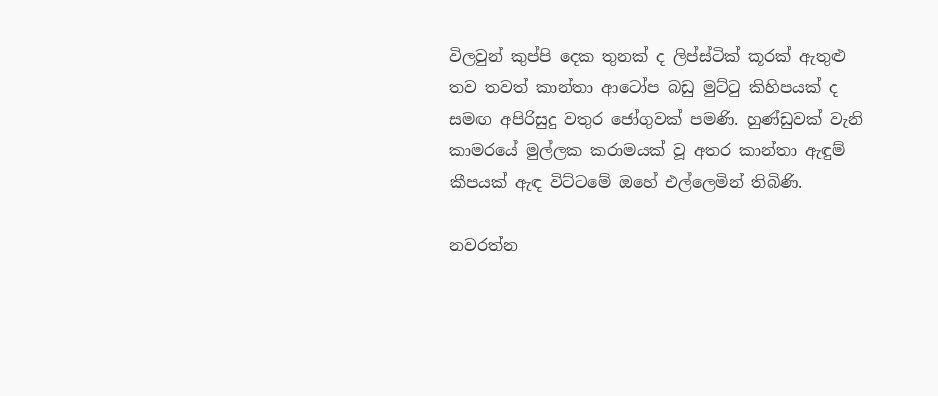විලවුන් කුප්පි දෙක තුනක් ද ලිප්ස්ටික් කූරක් ඇතුළු තව තවත් කාන්තා ආටෝප බඩු මුට්ටු කිහිපයක් ද සමඟ අපිරිසුදු වතුර ජෝගුවක් පමණි. හුණ්ඩුවක් වැනි කාමරයේ මුල්ලක කරාමයක් වූ අතර කාන්තා ඇඳුම් කීපයක් ඇඳ විට්ටමේ ඔහේ එල්ලෙමින් තිබිණි.

නවරත්න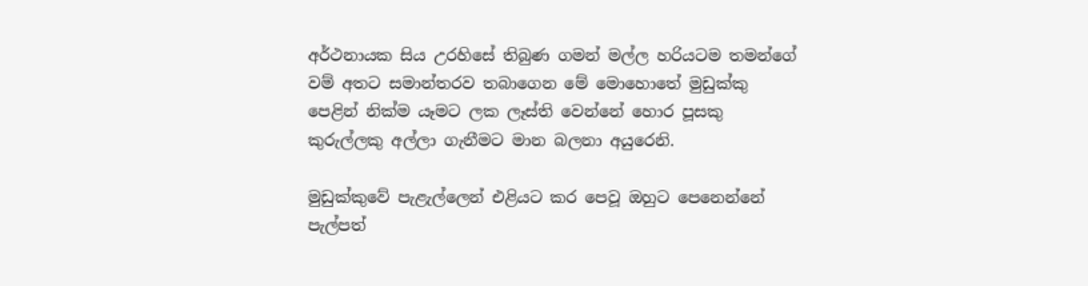අර්ථනායක සිය උරහිසේ තිබුණ ගමන් මල්ල හරියටම තමන්ගේ වම් අතට සමාන්තරව තබාගෙන මේ මොහොතේ මුඩුක්කු පෙළින් නික්ම යෑමට ලක ලෑස්ති වෙන්නේ හොර පූසකු කුරුල්ලකු අල්ලා ගැනීමට මාන බලනා අයුරෙනි.

මුඩුක්කුවේ පැළැල්ලෙන් එළියට කර පෙවූ ඔහුට පෙනෙන්නේ පැල්පත්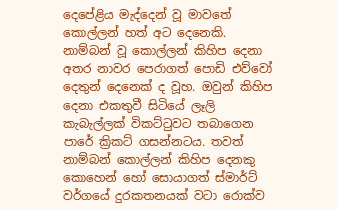දෙපේළිය මැද්දෙන් වූ මාවතේ කොල්ලන් හත් අට දෙනෙකි. නාම්බන් වූ කොල්ලන් කිහිප දෙනා අතර නාවර පෙරාගත් පොඩි එව්වෝ දෙතුන් දෙනෙක් ද වූහ. ඔවුන් කිහිප දෙනා එකතුවී සිටියේ ලෑලි කැබැල්ලක් විකට්ටුවට තබාගෙන පාරේ ක්‍රිකට් ගසන්නටය. තවත් නාම්බන් කොල්ලන් කිහිප දෙනකු කොහෙන් හෝ සොයාගත් ස්මාර්ට් වර්ගයේ දුරකතනයක් වටා රොක්ව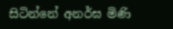සිටින්නේ අනර්ඝ මිණි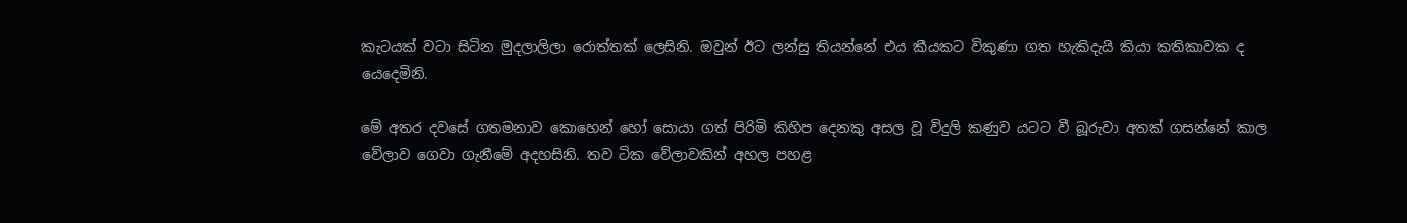කැටයක් වටා සිටින මුදලාලිලා රොත්තක් ලෙසිනි. ඔවුන් ඊට ලන්සු තියන්නේ එය කීයකට විකුණා ගත හැකිදැයි කියා කතිකාවක ද යෙදෙමිනි.

මේ අතර දවසේ ගතමනාව කොහෙන් හෝ සොයා ගත් පිරිමි කිහිප දෙනකු අසල වූ විදුලි කණුව යටට වී බූරුවා අතක් ගසන්නේ කාල වේලාව ගෙවා ගැනීමේ අදහසිනි. තව ටික වේලාවකින් අහල පහළ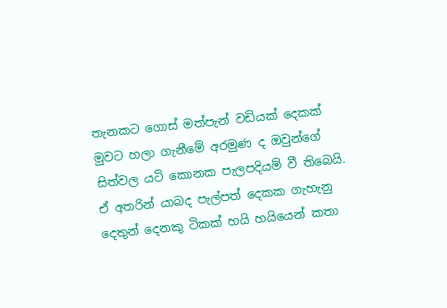තැනකට ගොස් මත්පැන් වඩියක් දෙකක් මුවට හලා ගැනීමේ අරමුණ ද ඔවුන්ගේ සිත්වල යටි කොනක පැලපදියම් වී තිබෙයි. ඒ අතරින් යාබද පැල්පත් දෙකක ගැහැනු දෙතුන් දෙනකු ටිකක් හයි හයියෙන් කතා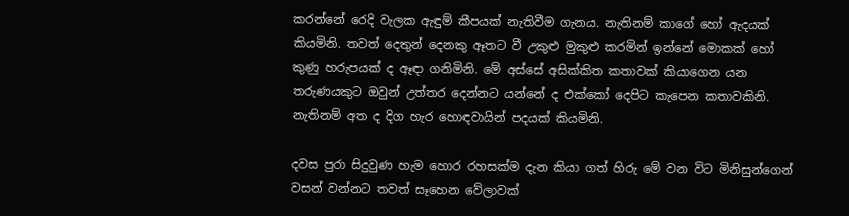කරන්නේ රෙදි වැලක ඇඳුම් කීපයක් නැතිවීම ගැනය. නැතිනම් කාගේ හෝ ඇදයක් කියමිනි. තවත් දෙතුන් දෙනකු ඈතට වී උකුළු මුකුළු කරමින් ඉන්නේ මොකක් හෝ කුණු හරුපයක් ද ඈඳා ගනිමිනි. මේ අස්සේ අසික්කිත කතාවක් කියාගෙන යන තරුණයකුට ඔවුන් උත්තර දෙන්නට යන්නේ ද එක්කෝ දෙපිට කැපෙන කතාවකිනි. නැතිනම් අත ද දිග හැර හොඳවායින් පදයක් කියමිනි.

දවස පුරා සිදුවුණ හැම හොර රහසක්ම දැන කියා ගත් හිරු මේ වන විට මිනිසුන්ගෙන් වසන් වන්නට තවත් සෑහෙන වේලාවක්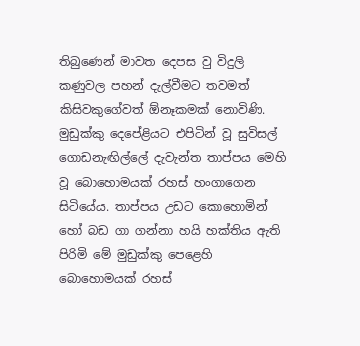තිබුණෙන් මාවත දෙපස වු විදුලි කණුවල පහන් දැල්වීමට තවමත් කිසිවකුගේවත් ඕනෑකමක් නොවිණි. මුඩුක්කු දෙපේළියට එපිටින් වූ සුවිසල් ගොඩනැඟිල්ලේ දැවැන්ත තාප්පය මෙහි වූ බොහොමයක් රහස් හංගාගෙන සිටියේය. තාප්පය උඩට කොහොමින් හෝ බඩ ගා ගන්නා හයි හක්තිය ඇති පිරිමි මේ මුඩුක්කු පෙළෙහි බොහොමයක් රහස්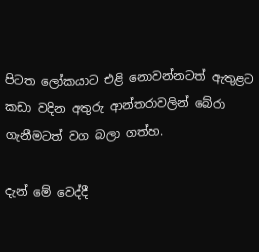පිටත ලෝකයාට එළි නොවන්නටත් ඇතුළට කඩා වදින අතුරු ආන්තරාවලින් බේරා ගැනීමටත් වග බලා ගත්හ.

දැන් මේ වෙද්දී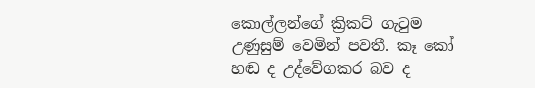කොල්ලන්ගේ ක්‍රිකට් ගැටුම උණුසුම් වෙමින් පවතී. කෑ කෝ හඬ ද උද්වේගකර බව ද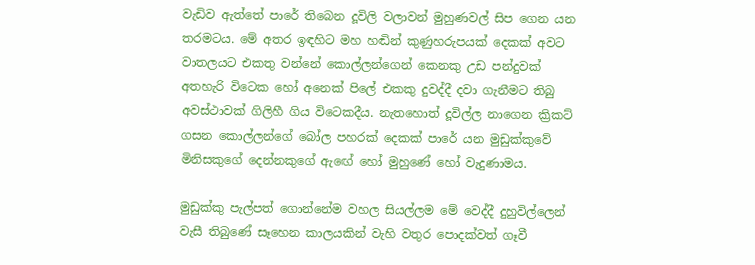වැඩිව ඇත්තේ පාරේ තිබෙන දූවිලි වලාවන් මුහුණවල් සිප ගෙන යන තරමටය. මේ අතර ඉඳහිට මහ හඬින් කුණුහරුපයක් දෙකක් අවට වාතලයට එකතු වන්නේ කොල්ලන්ගෙන් කෙනකු උඩ පන්දුවක් අතහැරි විටෙක හෝ අනෙක් පිලේ එකකු දුවද්දී දවා ගැනීමට තිබු අවස්ථාවක් ගිලිහී ගිය විටෙකදීය. නැතහොත් දූවිල්ල නාගෙන ක්‍රිකට් ගසන කොල්ලන්ගේ බෝල පහරක් දෙකක් පාරේ යන මුඩුක්කුවේ මිනිසකුගේ දෙන්නකුගේ ඇඟේ හෝ මුහුණේ හෝ වැදුණාමය.

මුඩුක්කු පැල්පත් ගොන්නේම වහල සියල්ලම මේ වෙද්දී දුහුවිල්ලෙන් වැසී තිබුණේ සෑහෙන කාලයකින් වැහි වතුර පොදක්වත් ගෑවී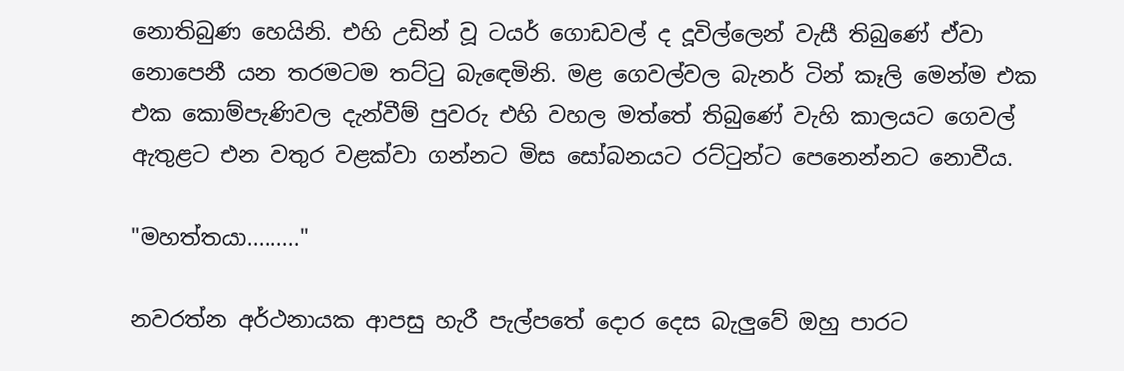නොතිබුණ හෙයිනි. එහි උඩින් වූ ටයර් ගොඩවල් ද දූවිල්ලෙන් වැසී තිබුණේ ඒවා නොපෙනී යන තරමටම තට්ටු බැඳෙමිනි. මළ ගෙවල්වල බැනර් ටින් කෑලි මෙන්ම එක එක කොම්පැණිවල දැන්වීම් පුවරු එහි වහල මත්තේ තිබුණේ වැහි කාලයට ගෙවල් ඇතුළට එන වතුර වළක්වා ගන්නට මිස සෝබනයට රට්ටුන්ට පෙනෙන්නට නොවීය.

"මහත්තයා........."

නවරත්න අර්ථනායක ආපසු හැරී පැල්පතේ දොර දෙස බැලුවේ ඔහු පාරට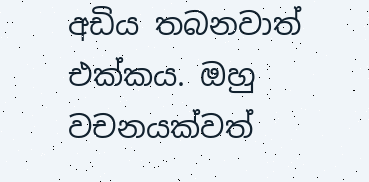අඩිය තබනවාත් එක්කය. ඔහු වචනයක්වත්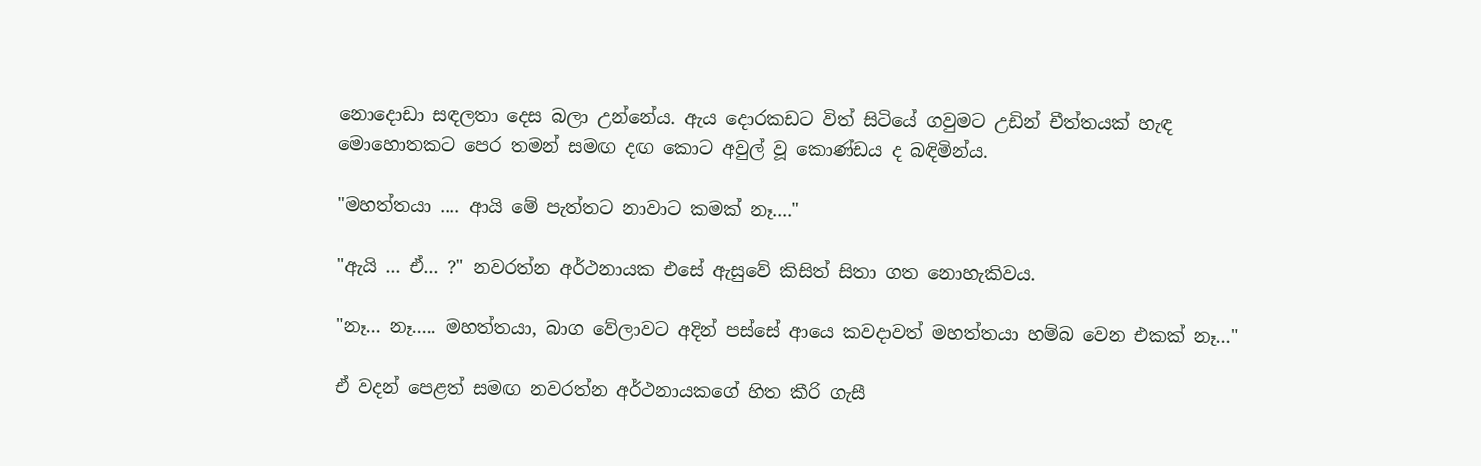නොදොඩා සඳලතා දෙස බලා උන්නේය. ඇය දොරකඩට විත් සිටියේ ගවුමට උඩින් චීත්තයක් හැඳ මොහොතකට පෙර තමන් සමඟ දඟ කොට අවුල් වූ කොණ්ඩය ද බඳිමින්ය.

"මහත්තයා .... ආයි මේ පැත්තට නාවාට කමක් නෑ...."

"ඇයි ... ඒ... ?" නවරත්න අර්ථනායක එසේ ඇසුවේ කිසිත් සිතා ගත නොහැකිවය.

"නෑ... නෑ..... මහත්තයා, බාග වේලාවට අදින් පස්සේ ආයෙ කවදාවත් මහත්තයා හම්බ වෙන එකක් නෑ..."

ඒ වදන් පෙළත් සමඟ නවරත්න අර්ථනායකගේ හිත කීරි ගැසී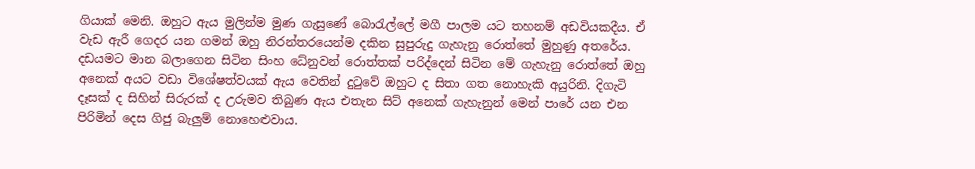ගියාක් මෙනි. ඔහුට ඇය මුලින්ම මුණ ගැසුණේ බොරැල්ලේ මගී පාලම යට තහනම් අඩවියකදීය. ඒ වැඩ ඇරී ගෙදර යන ගමන් ඔහු නිරන්තරයෙන්ම දකින සුපුරුදු ගැහැනු රොත්තේ මුහුණු අතරේය. දඩයමට මාන බලාගෙන සිටින සිංහ ධේනුවන් රොත්තක් පරිද්දෙන් සිටින මේ ගැහැනු රොත්තේ ඔහු අනෙක් අයට වඩා විශේෂත්වයක් ඇය වෙතින් දුටුවේ ඔහුට ද සිතා ගත නොහැකි අයුරිනි. දිගැටි දෑසක් ද සිහින් සිරුරක් ද උරුමව තිබුණ ඇය එතැන සිට් අනෙක් ගැහැනුන් මෙන් පාරේ යන එන පිරිමින් දෙස ගිජු බැලුම් නොහෙළුවාය.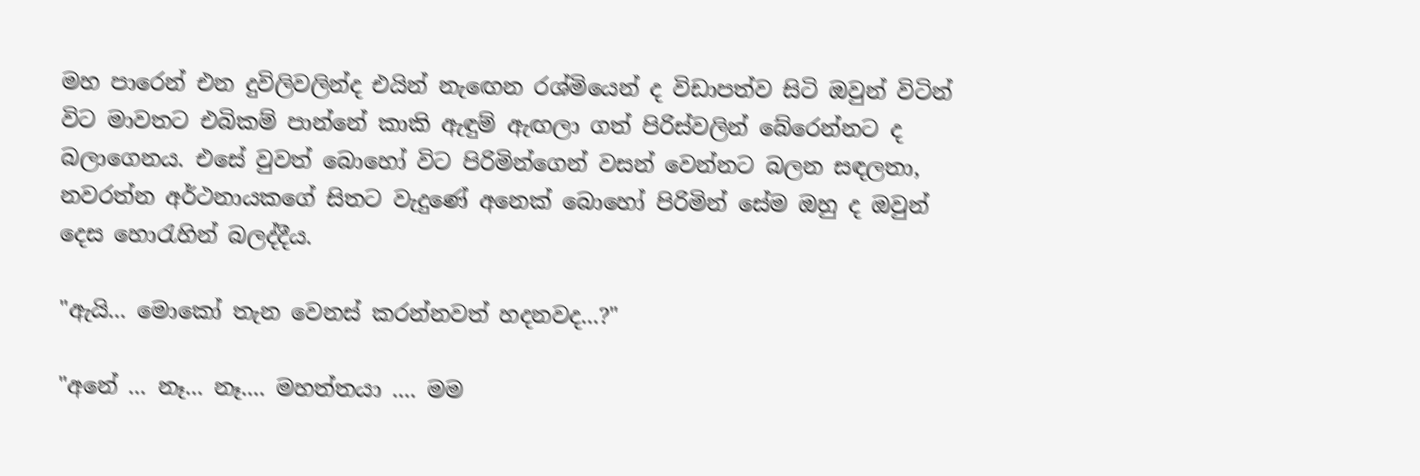මහ පාරෙන් එන දුවිලිවලින්ද එයින් නැඟෙන රශ්මියෙන් ද විඩාපත්ව සිටි ඔවුන් විටින් විට මාවතට එබිකම් පාන්නේ කාකි ඇඳුම් ඇඟලා ගත් පිරිස්වලින් බේරෙන්නට ද බලාගෙනය. එසේ වුවත් බොහෝ විට පිරිමින්ගෙන් වසන් වෙන්නට බලන සඳලතා, නවරත්න අර්ථනායකගේ සිතට වැදුණේ අනෙක් බොහෝ පිරිමින් සේම ඔහු ද ඔවුන් දෙස හොරැහින් බලද්දීය.

"ඇයි... මොකෝ තැන වෙනස් කරන්නවත් හදනවද...?"

"අනේ ... නෑ... නෑ.... මහත්තයා .... මම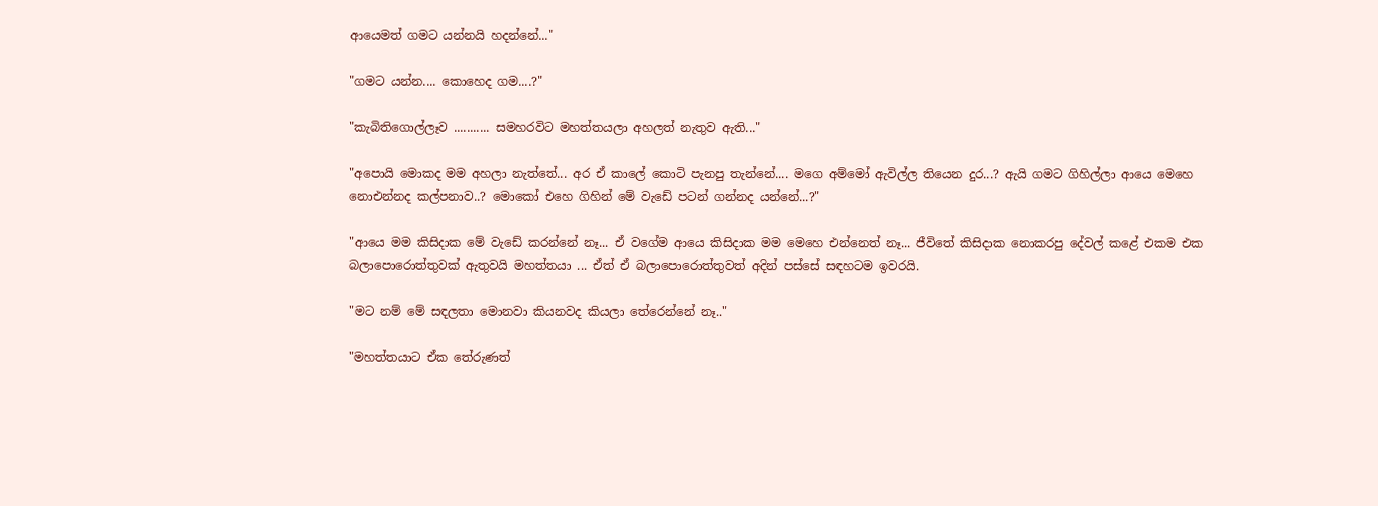ආයෙමත් ගමට යන්නයි හදන්නේ..."

"ගමට යන්න.... කොහෙද ගම....?"

"කැබිතිගොල්ලෑව ........... සමහරවිට මහත්තයලා අහලත් නැතුව ඇති..."

"අපොයි මොකද මම අහලා නැත්තේ... අර ඒ කාලේ කොටි පැනපු තැන්නේ.... මගෙ අම්මෝ ඇවිල්ල තියෙන දුර...? ඇයි ගමට ගිහිල්ලා ආයෙ මෙහෙ නොඑන්නද කල්පනාව..? මොකෝ එහෙ ගිහින් මේ වැඩේ පටන් ගන්නද යන්නේ...?"

"ආයෙ මම කිසිදාක මේ වැඩේ කරන්නේ නෑ... ඒ වගේම ආයෙ කිසිදාක මම මෙහෙ එන්නෙත් නෑ... ජීවිතේ කිසිදාක නොකරපු දේවල් කළේ එකම එක බලාපොරොත්තුවක් ඇතුවයි මහත්තයා ... ඒත් ඒ බලාපොරොත්තුවත් අදින් පස්සේ සඳහටම ඉවරයි.

"මට නම් මේ සඳලතා මොනවා කියනවද කියලා තේරෙන්නේ නෑ.."

"මහත්තයාට ඒක තේරුණත්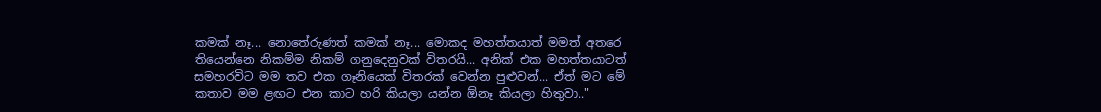කමක් නෑ... නොතේරුණත් කමක් නෑ... මොකද මහත්තයාත් මමත් අතරෙ තියෙන්නෙ නිකම්ම නිකම් ගනුදෙනුවක් විතරයි... අනික් එක මහත්තයාටත් සමහරවිට මම තව එක ගෑනියෙක් විතරක් වෙන්න පුළුවන්... ඒත් මට මේ කතාව මම ළඟට එන කාට හරි කියලා යන්න ඕනෑ කියලා හිතුවා.."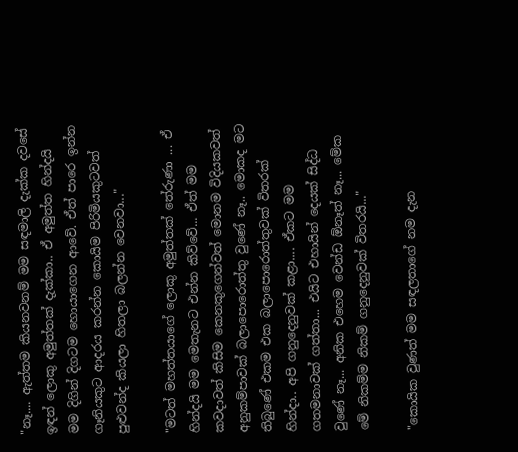"නෑ.... ඇත්තම කියනවනම් මම සඳමාලි දැක්ක දවසේ ඉඳන් ලොකු අමුත්තක් දැක්කා.. ඒ අමුත්ත හින්දයි මම දිගින් දිගටම හොයාගෙන ආවේ. ඒත් පාරෙ ඉන්න ගෑනියකුට ආදරය කරන්න කොයිම පිරිමියකුටවත් පුළුවන්ද කියලා හිතලා බලන්න වෙනවා..."

"මටත් මහත්තයාගේ ලොකු අමුත්තක් තේරුණා ... ඒ හින්දයි මම මෙතැනට එන්න කිව්වේ... ඒත් මම කවදාවත් කිසිම කෙනකුගෙන්වත් මොනම විදියකවත් අනුකම්පාවක් බලාපොරොත්තු වුණේ නෑ.. මොකද මට තිබුණේ එකම එක බලාපොරොත්තුවක් විතරක් හින්දා.. අපි ගනුදෙනුවක් කළා.... ඒකට මම ගතමනාවක් ගත්තා... එයිට එහායින් දෙයක් සිද්ධ වුණේ නෑ... අනික එහෙම වෙන්ඩ ඕනෑත් නෑ... මේක මේ නිකම්ම නිකම් ගනුදෙනුවක් විතරයි..."

"කොයික වුණත් මම සඳලතාගේ නම දැන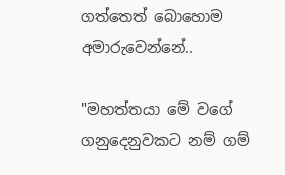ගත්තෙත් බොහොම අමාරුවෙන්නේ..

"මහත්තයා මේ වගේ ගනුදෙනුවකට නම් ගම්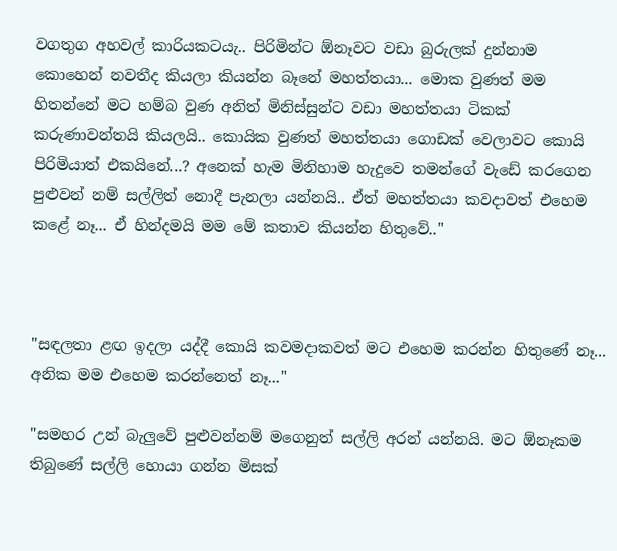වගතුග අහවල් කාරියකටයැ.. පිරිමින්ට ඕනෑවට වඩා බුරුලක් දුන්නාම කොහෙන් නවතීද කියලා කියන්න බෑනේ මහත්තයා... මොක වුණත් මම හිතන්නේ මට හම්බ වුණ අනිත් මිනිස්සුන්ට වඩා මහත්තයා ටිකක් කරුණාවන්තයි කියලයි.. කොයික වුණත් මහත්තයා ගොඩක් වෙලාවට කොයි පිරිමියාත් එකයිනේ...? අනෙක් හැම මිනිහාම හැදුවෙ තමන්ගේ වැඩේ කරගෙන පුළුවන් නම් සල්ලිත් නොදී පැනලා යන්නයි.. ඒත් මහත්තයා කවදාවත් එහෙම කළේ නෑ... ඒ හින්දමයි මම මේ කතාව කියන්න හිතුවේ.."



"සඳලතා ළඟ ඉදලා යද්දී කොයි කවමදාකවත් මට එහෙම කරන්න හිතුණේ නෑ... අනික මම එහෙම කරන්නෙත් නෑ..."

"සමහර උන් බැලුවේ පුළුවන්නම් මගෙනුත් සල්ලි අරන් යන්නයි. මට ඕනෑකම තිබුණේ සල්ලි හොයා ගන්න මිසක්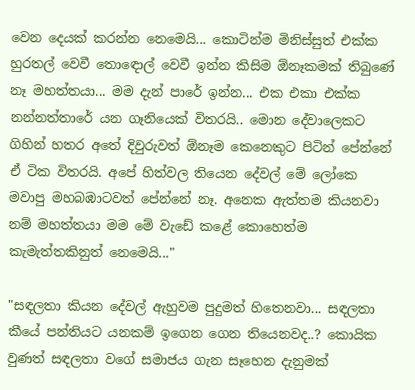වෙන දෙයක් කරන්න නෙමෙයි... කොටින්ම මිනිස්සුත් එක්ක හුරතල් වෙවී තොඳොල් වෙවී ඉන්න කිසිම ඕනෑකමක් තිබුණේ නෑ මහත්තයා... මම දැන් පාරේ ඉන්න... එක එකා එක්ක නන්නත්තාරේ යන ගෑනියෙක් විතරයි.. මොන දේවාලෙකට ගිහින් හතර අතේ දිවුරුවත් ඕනෑම කෙනෙකුට පිටින් පේන්නේ ඒ ටික විතරයි. අපේ හිත්වල තියෙන දේවල් මේ ලෝකෙ මවාපු මහබඹාටවත් පේන්නේ නෑ. අනෙක ඇත්තම කියනවා නම් මහත්තයා මම මේ වැඩේ කළේ කොහෙත්ම කැමැත්තකිනුත් නෙමෙයි..."

"සඳලතා කියන දේවල් ඇහුවම පුදුමත් හිතෙනවා... සඳලතා කීයේ පන්තියට යනකම් ඉගෙන ගෙන තියෙනවද..? කොයික වුණත් සඳලතා වගේ සමාජය ගැන සෑහෙන දැනුමක්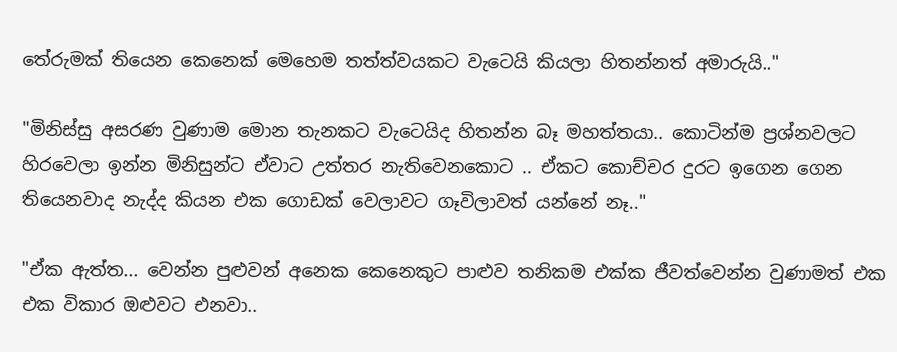තේරුමක් තියෙන කෙනෙක් මෙහෙම තත්ත්වයකට වැටෙයි කියලා හිතන්නත් අමාරුයි.."

"මිනිස්සු අසරණ වුණාම මොන තැනකට වැටෙයිද හිතන්න බෑ මහත්තයා.. කොටින්ම ප්‍රශ්නවලට හිරවෙලා ඉන්න මිනිසුන්ට ඒවාට උත්තර නැතිවෙනකොට .. ඒකට කොච්චර දුරට ඉගෙන ගෙන තියෙනවාද නැද්ද කියන එක ගොඩක් වෙලාවට ගෑවිලාවත් යන්නේ නෑ.."

"ඒක ඇත්ත... වෙන්න පුළුවන් අනෙක කෙනෙකුට පාළුව තනිකම එක්ක ජීවත්වෙන්න වුණාමත් එක එක විකාර ඔළුවට එනවා..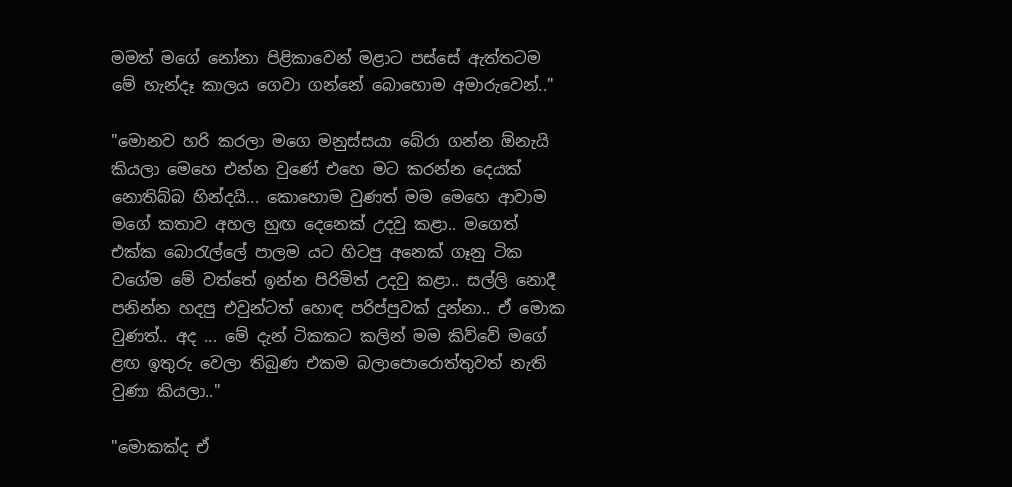මමත් මගේ නෝනා පිළිකාවෙන් මළාට පස්සේ ඇත්තටම මේ හැන්දෑ කාලය ගෙවා ගන්නේ බොහොම අමාරුවෙන්.."

"මොනව හරි කරලා මගෙ මනුස්සයා බේරා ගන්න ඕනැයි කියලා මෙහෙ එන්න වුණේ එහෙ මට කරන්න දෙයක් නොතිබ්බ හින්දයි... කොහොම වුණත් මම මෙහෙ ආවාම මගේ කතාව අහල හුඟ දෙනෙක් උදවු කළා.. මගෙත් එක්ක බොරැල්ලේ පාලම යට හිටපු අනෙක් ගෑනු ටික වගේම මේ වත්තේ ඉන්න පිරිමිත් උදවු කළා.. සල්ලි නොදී පනින්න හදපු එවුන්ටත් හොඳ පරිප්පුවක් දුන්නා.. ඒ මොක වුණත්.. අද ... මේ දැන් ටිකකට කලින් මම කිව්වේ මගේ ළඟ ඉතුරු වෙලා තිබුණ එකම බලාපොරොත්තුවත් නැති වුණා කියලා.."

"මොකක්ද ඒ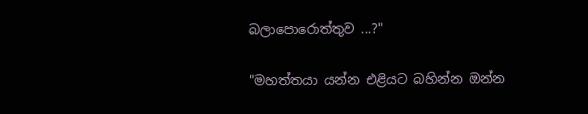බලාපොරොත්තුව ...?"

"මහත්තයා යන්න එළියට බහින්න ඔන්න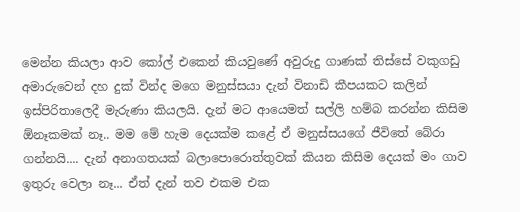මෙන්න කියලා ආව කෝල් එකෙන් කියවුණේ අවුරුදු ගාණක් තිස්සේ වකුගඩු අමාරුවෙන් දහ දුක් වින්ද මගෙ මනුස්සයා දැන් විනාඩි කීපයකට කලින් ඉස්පිරිතාලෙදී මැරුණා කියලයි. දැන් මට ආයෙමත් සල්ලි හම්බ කරන්න කිසිම ඕනෑකමක් නෑ.. මම මේ හැම දෙයක්ම කළේ ඒ මනුස්සයගේ ජීවිතේ බේරා ගන්නයි.... දැන් අනාගතයක් බලාපොරොත්තුවක් කියන කිසිම දෙයක් මං ගාව ඉතුරු වෙලා නෑ... ඒත් දැන් තව එකම එක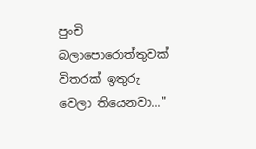පුංචි බලාපොරොත්තුවක් විතරක් ඉතුරු වෙලා තියෙනවා..."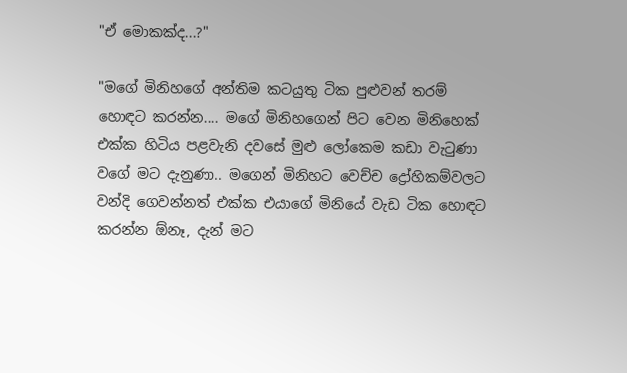"ඒ මොකක්ද...?"

"මගේ මිනිහගේ අන්තිම කටයුතු ටික පුළුවන් තරම් හොඳට කරන්න.... මගේ මිනිහගෙන් පිට වෙන මිනිහෙක් එක්ක හිටිය පළවැනි දවසේ මුළු ලෝකෙම කඩා වැටුණා වගේ මට දැනුණා.. මගෙන් මිනිහට වෙච්ච ද්‍රෝහිකම්වලට වන්දි ගෙවන්නත් එක්ක එයාගේ මිනියේ වැඩ ටික හොඳට කරන්න ඕනෑ, දැන් මට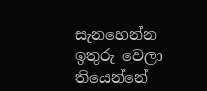සැනහෙන්න ඉතුරු වෙලා තියෙන්නේ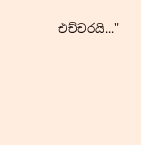එච්චරයි..."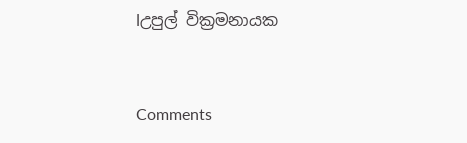lඋපුල් වික්‍රමනායක



Comments